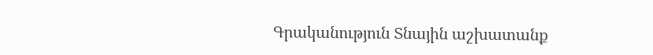Գրականություն Տնային աշխատանք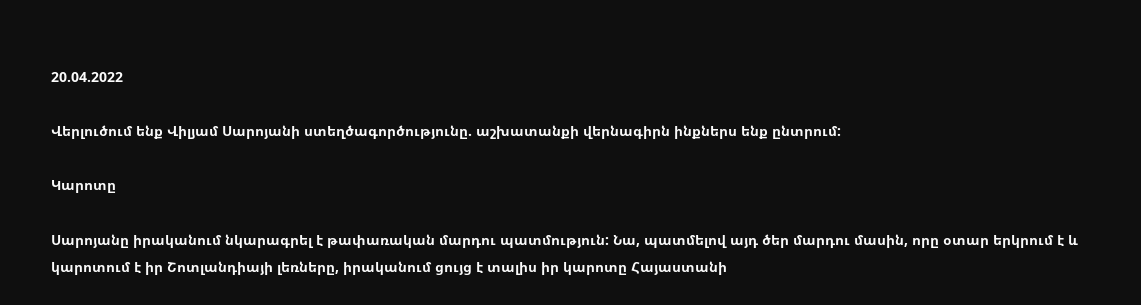20.04.2022

Վերլուծում ենք Վիլյամ Սարոյանի ստեղծագործությունը. աշխատանքի վերնագիրն ինքներս ենք ընտրում:

Կարոտը

Սարոյանը իրականում նկարագրել է թափառական մարդու պատմություն: Նա, պատմելով այդ ծեր մարդու մասին, որը օտար երկրում է և կարոտում է իր Շոտլանդիայի լեռները, իրականում ցույց է տալիս իր կարոտը Հայաստանի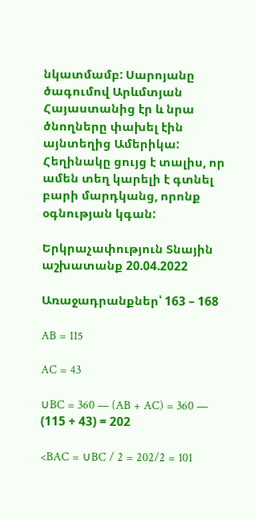նկատմամբ: Սարոյանը ծագումով Արևմտյան Հայաստանից էր և նրա ծնողները փախել էին այնտեղից Ամերիկա: Հեղինակը ցույց է տալիս, որ ամեն տեղ կարելի է գտնել բարի մարդկանց, որոնք օգնության կգան:

Երկրաչափություն Տնային աշխատանք 20.04.2022

Առաջադրանքներ՝ 163 – 168

AB = 115

AC = 43

∪BC = 360 — (AB + AC) = 360 — (115 + 43) = 202

<BAC = ∪BC / 2 = 202/2 = 101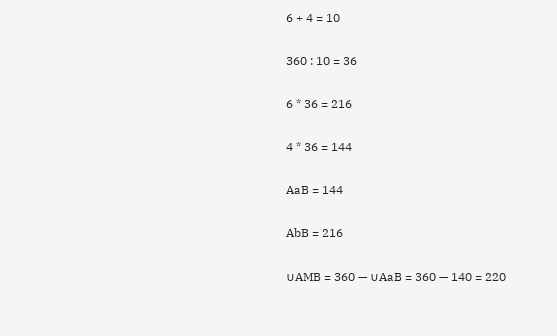6 + 4 = 10

360 : 10 = 36

6 * 36 = 216

4 * 36 = 144

AaB = 144

AbB = 216

∪AMB = 360 — ∪AaB = 360 — 140 = 220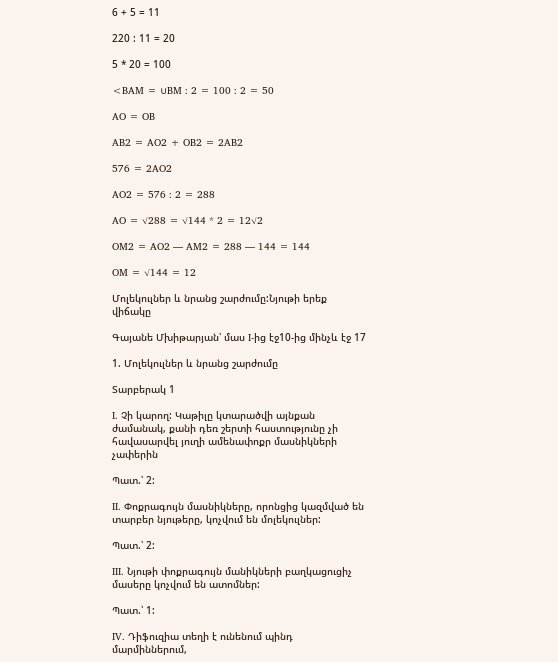6 + 5 = 11

220 : 11 = 20

5 * 20 = 100

<BAM = ∪BM : 2 = 100 : 2 = 50

AO = OB

AB2 = AO2 + OB2 = 2AB2

576 = 2AO2

AO2 = 576 : 2 = 288

AO = √288 = √144 * 2 = 12√2

OM2 = AO2 — AM2 = 288 — 144 = 144

OM = √144 = 12

Մոլեկուլներ և նրանց շարժումը:Նյութի երեք վիճակը

Գայանե Մխիթարյան՝ մաս I-ից էջ10-ից մինչև էջ 17

1. Մոլեկուլներ և նրանց շարժումը

Տարբերակ 1

I. Չի կարող: Կաթիլը կտարածվի այնքան ժամանակ, քանի դեռ շերտի հաստությունը չի հավասարվել յուղի ամենափոքր մասնիկների չափերին

Պատ.՝ 2:

II. Փոքրագույն մասնիկները, որոնցից կազմված են տարբեր նյութերը, կոչվում են մոլեկուլներ:

Պատ.՝ 2:

III. Նյութի փոքրագույն մանիկների բաղկացուցիչ մասերը կոչվում են ատոմներ:

Պատ.՝ 1:

IV. Դիֆուզիա տեղի է ունենում պինդ մարմիններում,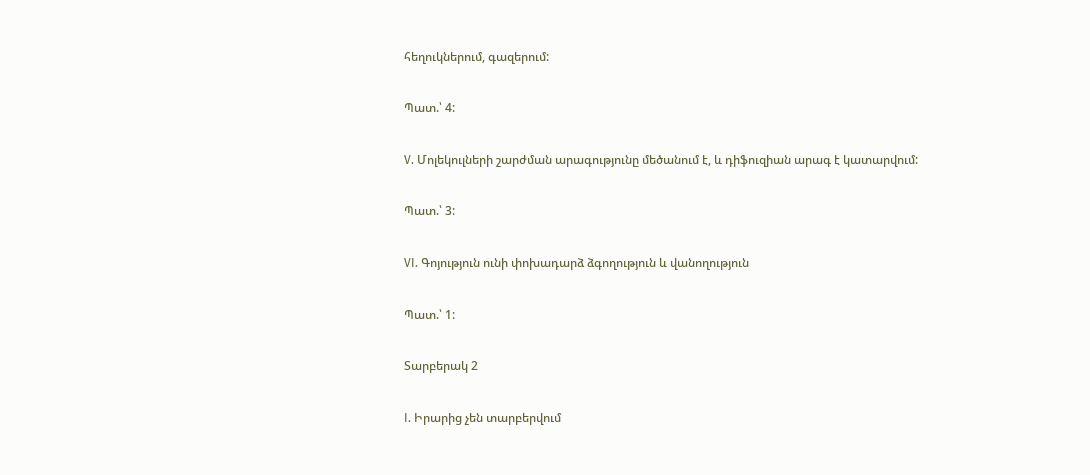հեղուկներում, գազերում:

Պատ.՝ 4:

V. Մոլեկուլների շարժման արագությունը մեծանում է, և դիֆուզիան արագ է կատարվում:

Պատ.՝ 3:

VI. Գոյություն ունի փոխադարձ ձգողություն և վանողություն

Պատ.՝ 1:

Տարբերակ 2

I. Իրարից չեն տարբերվում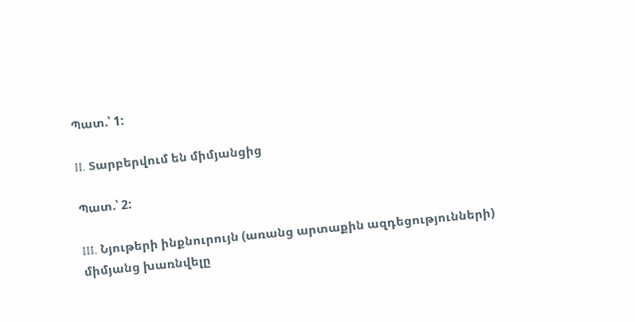Պատ.՝ 1:

II. Տարբերվում են միմյանցից

Պատ.՝ 2:

III. Նյութերի ինքնուրույն (առանց արտաքին ազդեցությունների) միմյանց խառնվելը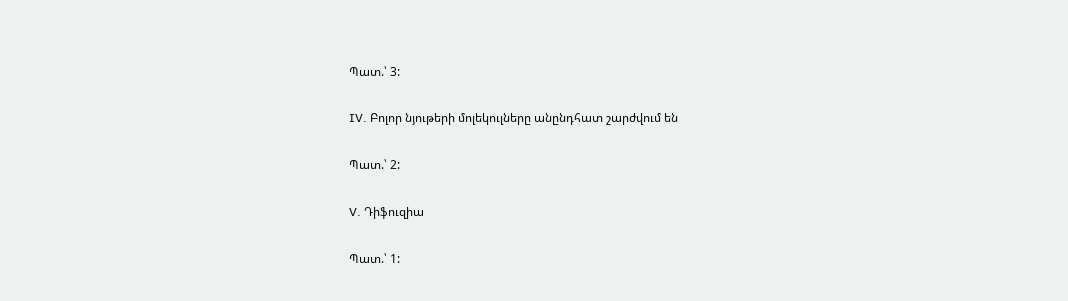Պատ.՝ 3:

IV. Բոլոր նյութերի մոլեկուլները անընդհատ շարժվում են

Պատ.՝ 2:

V. Դիֆուզիա

Պատ.՝ 1: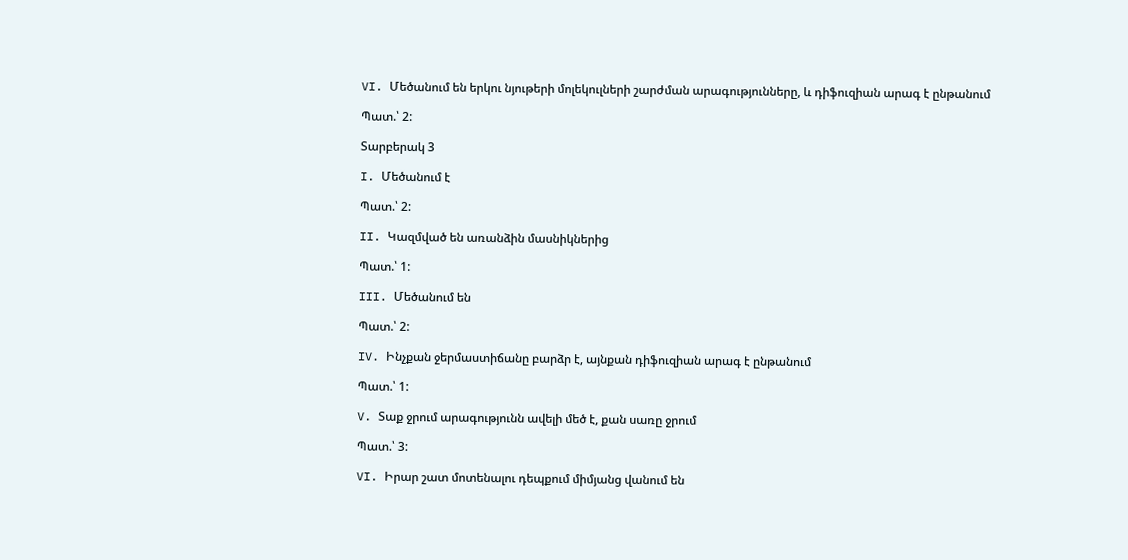VI. Մեծանում են երկու նյութերի մոլեկուլների շարժման արագությունները, և դիֆուզիան արագ է ընթանում

Պատ.՝ 2:

Տարբերակ 3

I. Մեծանում է

Պատ.՝ 2:

II. Կազմված են առանձին մասնիկներից

Պատ.՝ 1:

III. Մեծանում են

Պատ.՝ 2:

IV. Ինչքան ջերմաստիճանը բարձր է, այնքան դիֆուզիան արագ է ընթանում

Պատ.՝ 1:

V. Տաք ջրում արագությունն ավելի մեծ է, քան սառը ջրում

Պատ.՝ 3:

VI. Իրար շատ մոտենալու դեպքում միմյանց վանում են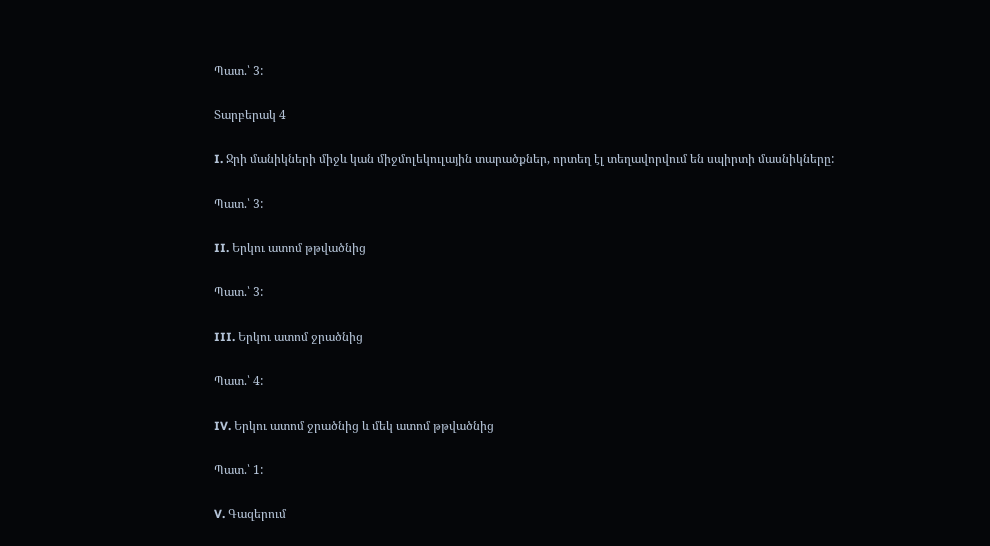Պատ.՝ 3:

Տարբերակ 4

I. Ջրի մանիկների միջև կան միջմոլեկուլային տարածքներ, որտեղ էլ տեղավորվում են սպիրտի մասնիկները:

Պատ.՝ 3:

II. Երկու ատոմ թթվածնից

Պատ.՝ 3:

III. Երկու ատոմ ջրածնից

Պատ.՝ 4:

IV. Երկու ատոմ ջրածնից և մեկ ատոմ թթվածնից

Պատ.՝ 1:

V. Գազերում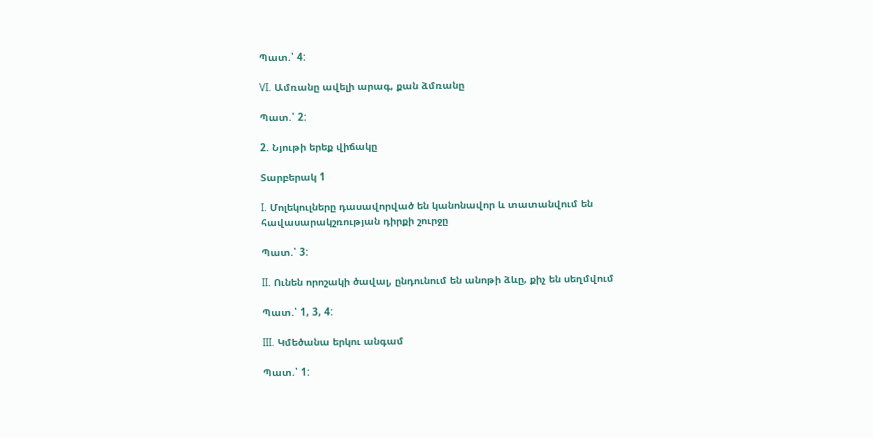Պատ.՝ 4:

VI. Ամռանը ավելի արագ, քան ձմռանը

Պատ.՝ 2:

2. Նյութի երեք վիճակը

Տարբերակ 1

I. Մոլեկուլները դասավորված են կանոնավոր և տատանվում են հավասարակշռության դիրքի շուրջը

Պատ.՝ 3:

II. Ունեն որոշակի ծավալ, ընդունում են անոթի ձևը, քիչ են սեղմվում

Պատ.՝ 1, 3, 4:

III. Կմեծանա երկու անգամ

Պատ.՝ 1: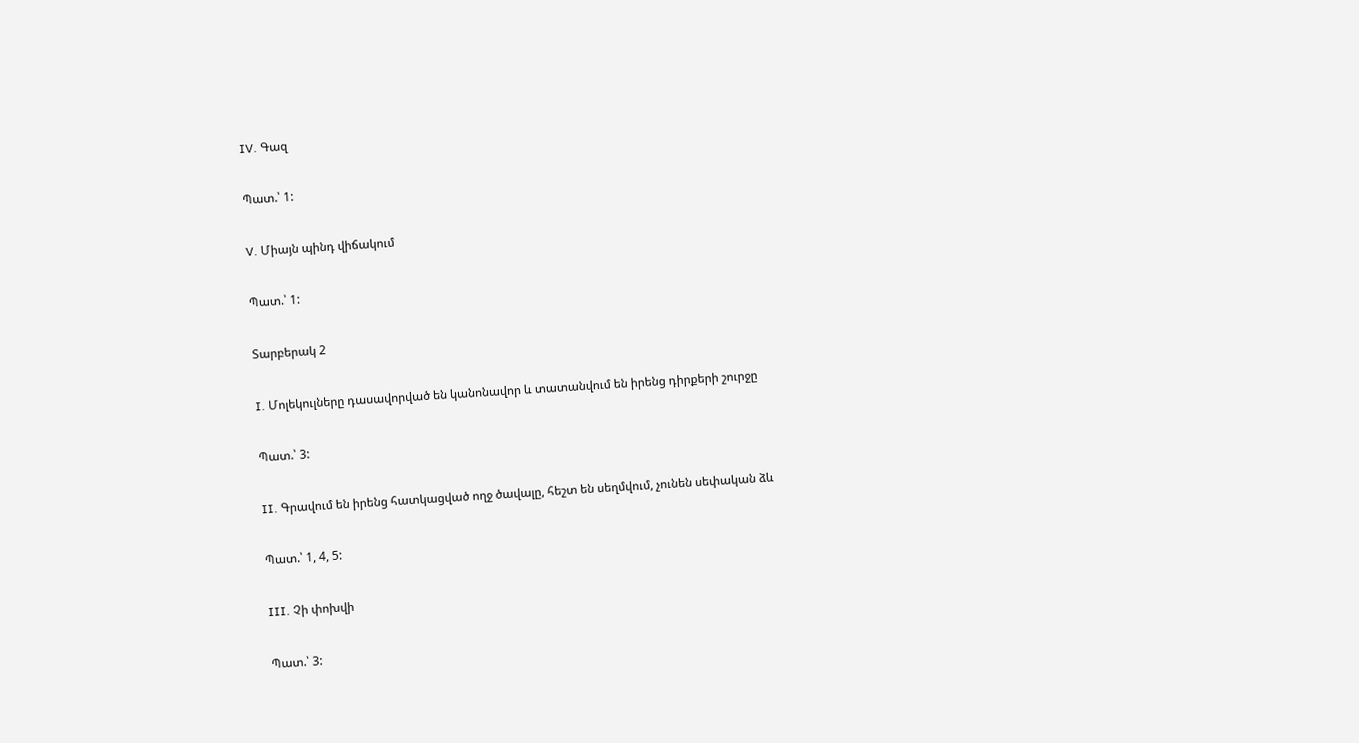IV. Գազ

Պատ.՝ 1:

V. Միայն պինդ վիճակում

Պատ.՝ 1:

Տարբերակ 2

I. Մոլեկուլները դասավորված են կանոնավոր և տատանվում են իրենց դիրքերի շուրջը

Պատ.՝ 3:

II. Գրավում են իրենց հատկացված ողջ ծավալը, հեշտ են սեղմվում, չունեն սեփական ձև

Պատ.՝ 1, 4, 5:

III. Չի փոխվի

Պատ.՝ 3: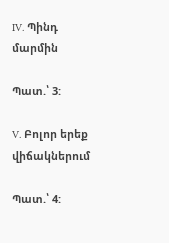IV. Պինդ մարմին

Պատ.՝ 3:

V. Բոլոր երեք վիճակներում

Պատ.՝ 4: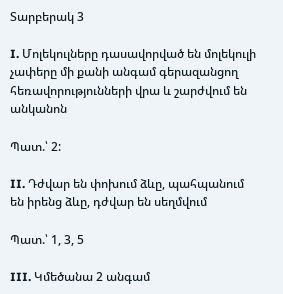Տարբերակ 3

I. Մոլեկուլները դասավորված են մոլեկուլի չափերը մի քանի անգամ գերազանցող հեռավորությունների վրա և շարժվում են անկանոն

Պատ.՝ 2:

II. Դժվար են փոխում ձևը, պահպանում են իրենց ձևը, դժվար են սեղմվում

Պատ.՝ 1, 3, 5

III. Կմեծանա 2 անգամ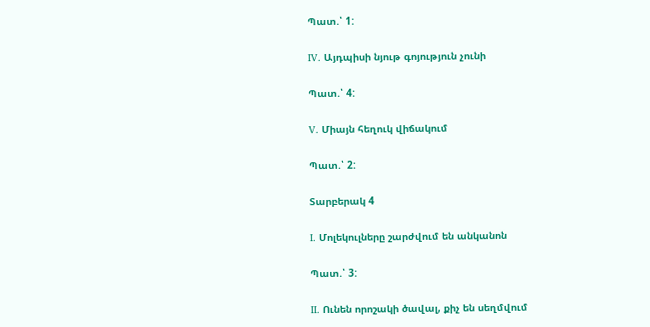Պատ.՝ 1:

IV. Այդպիսի նյութ գոյություն չունի

Պատ.՝ 4:

V. Միայն հեղուկ վիճակում

Պատ.՝ 2:

Տարբերակ 4

I. Մոլեկուլները շարժվում են անկանոն

Պատ.՝ 3:

II. Ունեն որոշակի ծավալ, քիչ են սեղմվում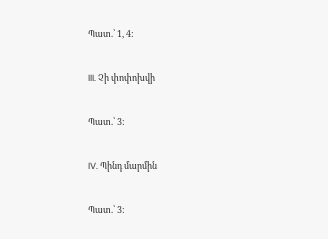Պատ.՝ 1, 4:

III. Չի փոփոխվի

Պատ.՝ 3:

IV. Պինդ մարմին

Պատ.՝ 3: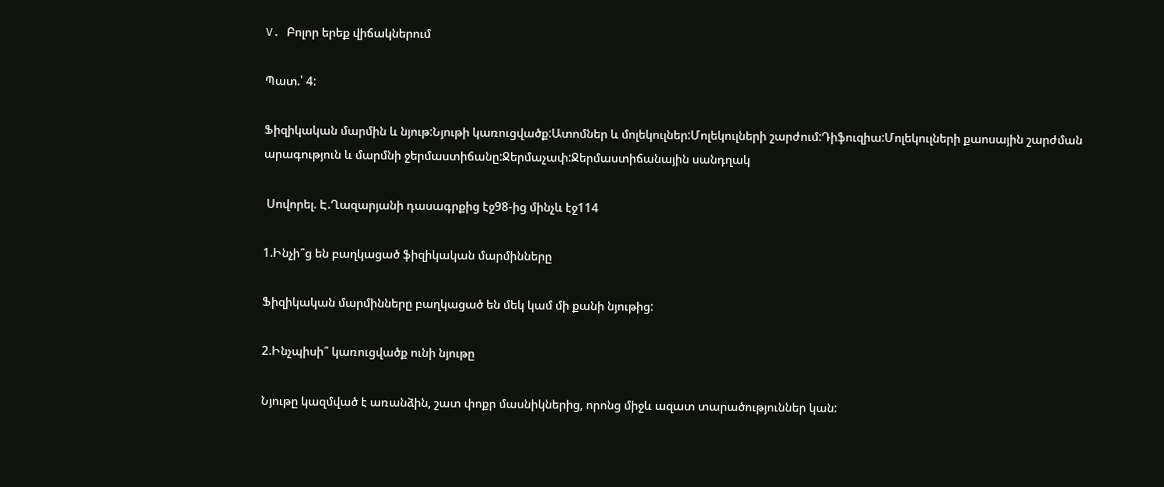V. Բոլոր երեք վիճակներում

Պատ.՝ 4:

Ֆիզիկական մարմին և նյութ:Նյութի կառուցվածք:Ատոմներ և մոլեկուլներ:Մոլեկուլների շարժում:Դիֆուզիա:Մոլեկուլների քաոսային շարժման արագություն և մարմնի ջերմաստիճանը:Ջերմաչափ:Ջերմաստիճանային սանդղակ

 Սովորել. Է.Ղազարյանի դասագրքից էջ98-ից մինչև էջ114

1.Ինչի՞ց են բաղկացած ֆիզիկական մարմինները

Ֆիզիկական մարմինները բաղկացած են մեկ կամ մի քանի նյութից:

2.Ինչպիսի՞ կառուցվածք ունի նյութը

Նյութը կազմված է առանձին, շատ փոքր մասնիկներից, որոնց միջև ազատ տարածություններ կան: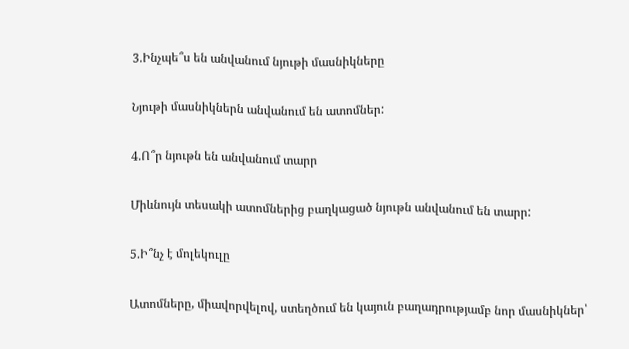3.Ինչպե՞ս են անվանում նյութի մասնիկները

Նյութի մասնիկներն անվանում են ատոմներ:

4.Ո՞ր նյութն են անվանում տարր

Միևնույն տեսակի ատոմներից բաղկացած նյութն անվանում են տարր:

5.Ի՞նչ է մոլեկուլը

Ատոմները, միավորվելով, ստեղծում են կայուն բաղադրությամբ նոր մասնիկներ՝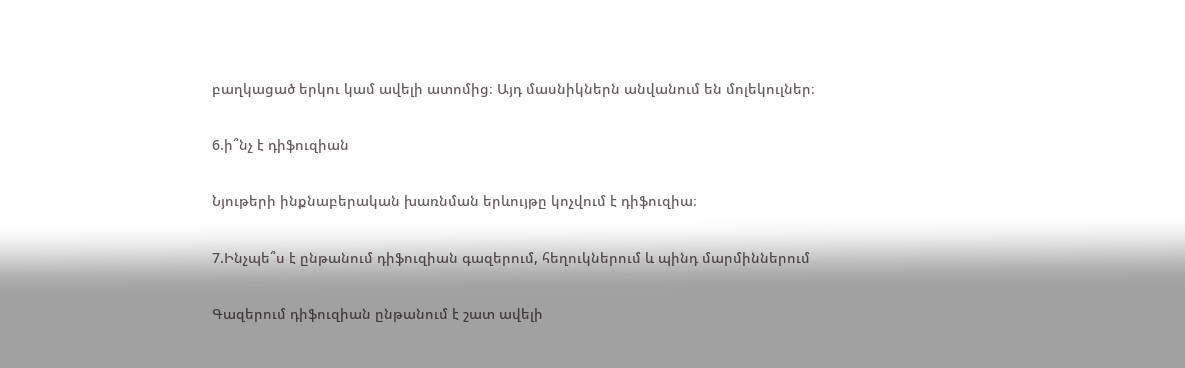բաղկացած երկու կամ ավելի ատոմից։ Այդ մասնիկներն անվանում են մոլեկուլներ։

6.ի՞նչ է դիֆուզիան

Նյութերի ինքնաբերական խառնման երևույթը կոչվում է դիֆուզիա։

7.Ինչպե՞ս է ընթանում դիֆուզիան գազերում, հեղուկներում և պինդ մարմիններում

Գազերում դիֆուզիան ընթանում է շատ ավելի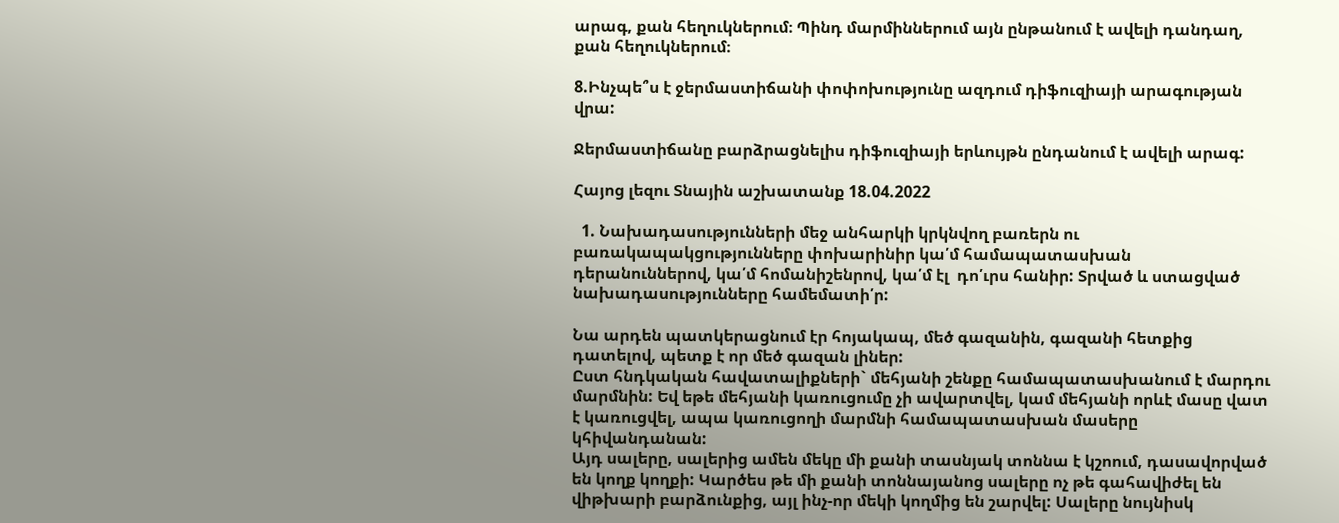արագ, քան հեղուկներում։ Պինդ մարմիններում այն ընթանում է ավելի դանդաղ, քան հեղուկներում։

8.Ինչպե՞ս է ջերմաստիճանի փոփոխությունը ազդում դիֆուզիայի արագության վրա:

Ջերմաստիճանը բարձրացնելիս դիֆուզիայի երևույթն ընդանում է ավելի արագ:

Հայոց լեզու Տնային աշխատանք 18.04.2022

  1. Նախադասությունների մեջ անհարկի կրկնվող բառերն ու բառակապակցությունները փոխարինիր կա՛մ համապատասխան դերանուններով, կա՛մ հոմանիշենրով, կա՛մ էլ  դո՛ւրս հանիր: Տրված և ստացված նախադասությունները համեմատի՛ր:

Նա արդեն պատկերացնում էր հոյակապ, մեծ գազանին, գազանի հետքից դատելով, պետք է որ մեծ գազան լիներ:
Ըստ հնդկական հավատալիքների` մեհյանի շենքը համապատասխանում է մարդու մարմնին: Եվ եթե մեհյանի կառուցումը չի ավարտվել, կամ մեհյանի որևէ մասը վատ է կառուցվել, ապա կառուցողի մարմնի համապատասխան մասերը կհիվանդանան:
Այդ սալերը, սալերից ամեն մեկը մի քանի տասնյակ տոննա է կշոում, դասավորված են կողք կողքի: Կարծես թե մի քանի տոննայանոց սալերը ոչ թե գահավիժել են վիթխարի բարձունքից, այլ ինչ-որ մեկի կողմից են շարվել: Սալերը նույնիսկ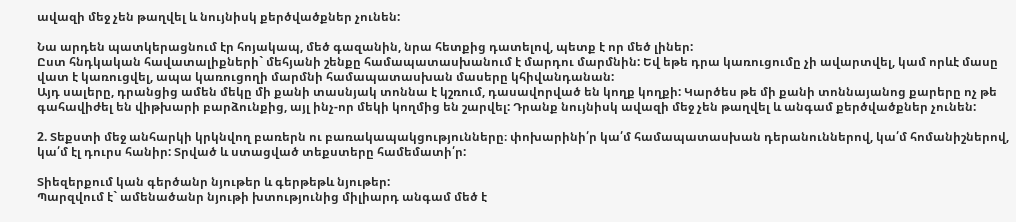ավազի մեջ չեն թաղվել և նույնիսկ քերծվածքներ չունեն:

Նա արդեն պատկերացնում էր հոյակապ, մեծ գազանին, նրա հետքից դատելով, պետք է որ մեծ լիներ:
Ըստ հնդկական հավատալիքների` մեհյանի շենքը համապատասխանում է մարդու մարմնին: Եվ եթե դրա կառուցումը չի ավարտվել, կամ որևէ մասը վատ է կառուցվել, ապա կառուցողի մարմնի համապատասխան մասերը կհիվանդանան:
Այդ սալերը, դրանցից ամեն մեկը մի քանի տասնյակ տոննա է կշռում, դասավորված են կողք կողքի: Կարծես թե մի քանի տոննայանոց քարերը ոչ թե գահավիժել են վիթխարի բարձունքից, այլ ինչ-որ մեկի կողմից են շարվել: Դրանք նույնիսկ ավազի մեջ չեն թաղվել և անգամ քերծվածքներ չունեն:

2. Տեքստի մեջ անհարկի կրկնվող բառերն ու բառակապակցությունները։ փոխարինի՛ր կա՛մ համապատասխան դերանուններով, կա՛մ հոմանիշներով, կա՛մ էլ դուրս հանիր: Տրված և ստացված տեքստերը համեմատի՛ր:

Տիեզերքում կան գերծանր նյութեր և գերթեթև նյութեր:
Պարզվում է` ամենածանր նյութի խտությունից միլիարդ անգամ մեծ է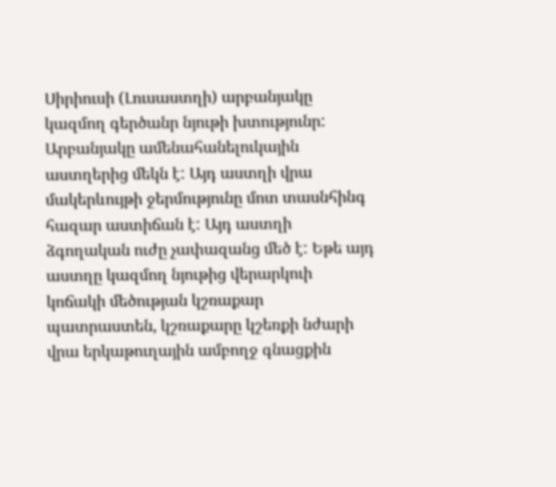Սիրիուսի (Լուսաստղի) արբանյակը կազմող գերծանր նյութի խտությունր: Արբանյակը ամենահանելուկային աստղերից մեկն է: Այդ աստղի վրա մակերևույթի ջերմությունը մոտ տասնհինգ հազար աստիճան է: Այդ աստղի ձգողական ուժը չափազանց մեծ է: Եթե այդ աստղը կազմող նյութից վերարկուի կոճակի մեծության կշռաքար պատրաստեն, կշռաքարը կշեռքի նժարի վրա երկաթուղային ամբողջ գնացքին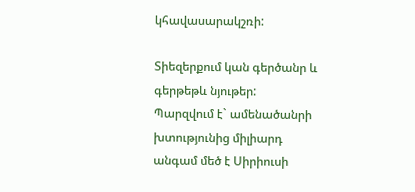կհավասարակշռի:

Տիեզերքում կան գերծանր և գերթեթև նյութեր:
Պարզվում է` ամենածանրի խտությունից միլիարդ անգամ մեծ է Սիրիուսի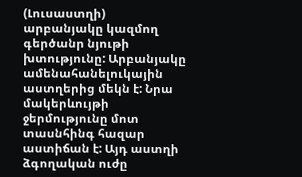(Լուսաստղի) արբանյակը կազմող գերծանր նյութի խտությունը: Արբանյակը ամենահանելուկային աստղերից մեկն է: Նրա մակերևույթի ջերմությունը մոտ տասնհինգ հազար աստիճան է: Այդ աստղի ձգողական ուժը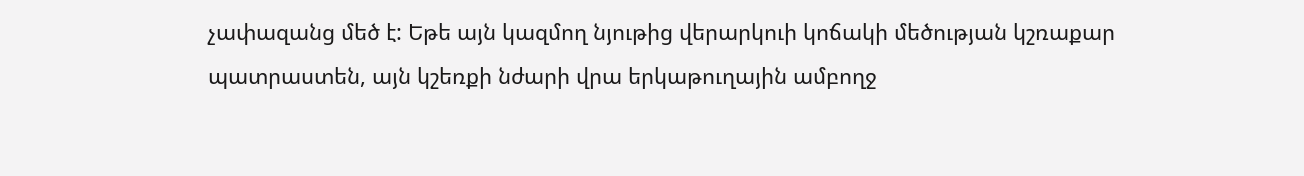չափազանց մեծ է: Եթե այն կազմող նյութից վերարկուի կոճակի մեծության կշռաքար պատրաստեն, այն կշեռքի նժարի վրա երկաթուղային ամբողջ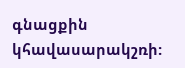գնացքին կհավասարակշռի: